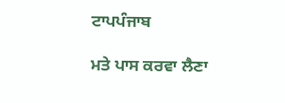ਟਾਪਪੰਜਾਬ

ਮਤੇ ਪਾਸ ਕਰਵਾ ਲੈਣਾ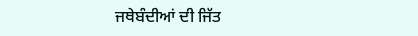ਜਥੇਬੰਦੀਆਂ ਦੀ ਜਿੱਤ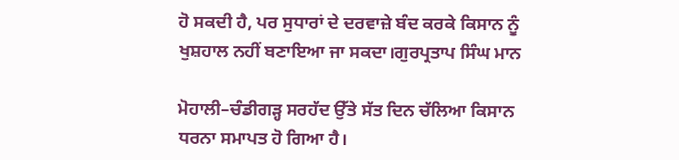ਹੋ ਸਕਦੀ ਹੈ, ਪਰ ਸੁਧਾਰਾਂ ਦੇ ਦਰਵਾਜ਼ੇ ਬੰਦ ਕਰਕੇ ਕਿਸਾਨ ਨੂੰ ਖੁਸ਼ਹਾਲ ਨਹੀਂ ਬਣਾਇਆ ਜਾ ਸਕਦਾ।ਗੁਰਪ੍ਰਤਾਪ ਸਿੰਘ ਮਾਨ

ਮੋਹਾਲੀ–ਚੰਡੀਗੜ੍ਹ ਸਰਹੱਦ ਉੱਤੇ ਸੱਤ ਦਿਨ ਚੱਲਿਆ ਕਿਸਾਨ ਧਰਨਾ ਸਮਾਪਤ ਹੋ ਗਿਆ ਹੈ।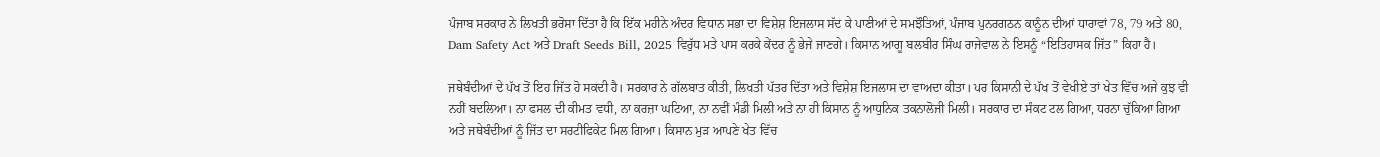ਪੰਜਾਬ ਸਰਕਾਰ ਨੇ ਲਿਖਤੀ ਭਰੋਸਾ ਦਿੱਤਾ ਹੈ ਕਿ ਇੱਕ ਮਹੀਨੇ ਅੰਦਰ ਵਿਧਾਨ ਸਭਾ ਦਾ ਵਿਸ਼ੇਸ਼ ਇਜਲਾਸ ਸੱਦ ਕੇ ਪਾਣੀਆਂ ਦੇ ਸਮਝੌਤਿਆਂ, ਪੰਜਾਬ ਪੁਨਰਗਠਨ ਕਾਨੂੰਨ ਦੀਆਂ ਧਾਰਾਵਾਂ 78, 79 ਅਤੇ 80, Dam Safety Act ਅਤੇ Draft Seeds Bill, 2025 ਵਿਰੁੱਧ ਮਤੇ ਪਾਸ ਕਰਕੇ ਕੇਂਦਰ ਨੂੰ ਭੇਜੇ ਜਾਣਗੇ। ਕਿਸਾਨ ਆਗੂ ਬਲਬੀਰ ਸਿੰਘ ਰਾਜੇਵਾਲ ਨੇ ਇਸਨੂੰ “ਇਤਿਹਾਸਕ ਜਿੱਤ” ਕਿਹਾ ਹੈ।

ਜਥੇਬੰਦੀਆਂ ਦੇ ਪੱਖ ਤੋਂ ਇਹ ਜਿੱਤ ਹੋ ਸਕਦੀ ਹੈ। ਸਰਕਾਰ ਨੇ ਗੱਲਬਾਤ ਕੀਤੀ, ਲਿਖਤੀ ਪੱਤਰ ਦਿੱਤਾ ਅਤੇ ਵਿਸ਼ੇਸ਼ ਇਜਲਾਸ ਦਾ ਵਾਅਦਾ ਕੀਤਾ। ਪਰ ਕਿਸਾਨੀ ਦੇ ਪੱਖ ਤੋਂ ਵੇਖੀਏ ਤਾਂ ਖੇਤ ਵਿੱਚ ਅਜੇ ਕੁਝ ਵੀ ਨਹੀਂ ਬਦਲਿਆ। ਨਾ ਫਸਲ ਦੀ ਕੀਮਤ ਵਧੀ, ਨਾ ਕਰਜ਼ਾ ਘਟਿਆ, ਨਾ ਨਵੀਂ ਮੰਡੀ ਮਿਲੀ ਅਤੇ ਨਾ ਹੀ ਕਿਸਾਨ ਨੂੰ ਆਧੁਨਿਕ ਤਕਨਾਲੋਜੀ ਮਿਲੀ। ਸਰਕਾਰ ਦਾ ਸੰਕਟ ਟਲ ਗਿਆ, ਧਰਨਾ ਚੁੱਕਿਆ ਗਿਆ ਅਤੇ ਜਥੇਬੰਦੀਆਂ ਨੂੰ ਜਿੱਤ ਦਾ ਸਰਟੀਫਿਕੇਟ ਮਿਲ ਗਿਆ। ਕਿਸਾਨ ਮੁੜ ਆਪਣੇ ਖੇਤ ਵਿੱਚ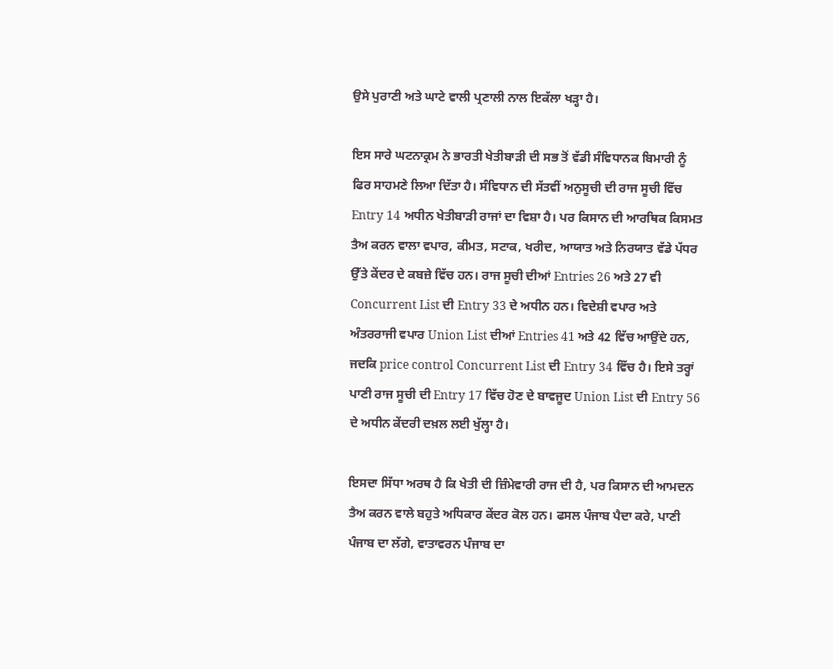ਉਸੇ ਪੁਰਾਣੀ ਅਤੇ ਘਾਟੇ ਵਾਲੀ ਪ੍ਰਣਾਲੀ ਨਾਲ ਇਕੱਲਾ ਖੜ੍ਹਾ ਹੈ।

ਇਸ ਸਾਰੇ ਘਟਨਾਕ੍ਰਮ ਨੇ ਭਾਰਤੀ ਖੇਤੀਬਾੜੀ ਦੀ ਸਭ ਤੋਂ ਵੱਡੀ ਸੰਵਿਧਾਨਕ ਬਿਮਾਰੀ ਨੂੰ ਫਿਰ ਸਾਹਮਣੇ ਲਿਆ ਦਿੱਤਾ ਹੈ। ਸੰਵਿਧਾਨ ਦੀ ਸੱਤਵੀਂ ਅਨੁਸੂਚੀ ਦੀ ਰਾਜ ਸੂਚੀ ਵਿੱਚ Entry 14 ਅਧੀਨ ਖੇਤੀਬਾੜੀ ਰਾਜਾਂ ਦਾ ਵਿਸ਼ਾ ਹੈ। ਪਰ ਕਿਸਾਨ ਦੀ ਆਰਥਿਕ ਕਿਸਮਤ ਤੈਅ ਕਰਨ ਵਾਲਾ ਵਪਾਰ, ਕੀਮਤ, ਸਟਾਕ, ਖਰੀਦ, ਆਯਾਤ ਅਤੇ ਨਿਰਯਾਤ ਵੱਡੇ ਪੱਧਰ ਉੱਤੇ ਕੇਂਦਰ ਦੇ ਕਬਜ਼ੇ ਵਿੱਚ ਹਨ। ਰਾਜ ਸੂਚੀ ਦੀਆਂ Entries 26 ਅਤੇ 27 ਵੀ Concurrent List ਦੀ Entry 33 ਦੇ ਅਧੀਨ ਹਨ। ਵਿਦੇਸ਼ੀ ਵਪਾਰ ਅਤੇ ਅੰਤਰਰਾਜੀ ਵਪਾਰ Union List ਦੀਆਂ Entries 41 ਅਤੇ 42 ਵਿੱਚ ਆਉਂਦੇ ਹਨ, ਜਦਕਿ price control Concurrent List ਦੀ Entry 34 ਵਿੱਚ ਹੈ। ਇਸੇ ਤਰ੍ਹਾਂ ਪਾਣੀ ਰਾਜ ਸੂਚੀ ਦੀ Entry 17 ਵਿੱਚ ਹੋਣ ਦੇ ਬਾਵਜੂਦ Union List ਦੀ Entry 56 ਦੇ ਅਧੀਨ ਕੇਂਦਰੀ ਦਖ਼ਲ ਲਈ ਖੁੱਲ੍ਹਾ ਹੈ।

ਇਸਦਾ ਸਿੱਧਾ ਅਰਥ ਹੈ ਕਿ ਖੇਤੀ ਦੀ ਜ਼ਿੰਮੇਵਾਰੀ ਰਾਜ ਦੀ ਹੈ, ਪਰ ਕਿਸਾਨ ਦੀ ਆਮਦਨ ਤੈਅ ਕਰਨ ਵਾਲੇ ਬਹੁਤੇ ਅਧਿਕਾਰ ਕੇਂਦਰ ਕੋਲ ਹਨ। ਫਸਲ ਪੰਜਾਬ ਪੈਦਾ ਕਰੇ, ਪਾਣੀ ਪੰਜਾਬ ਦਾ ਲੱਗੇ, ਵਾਤਾਵਰਨ ਪੰਜਾਬ ਦਾ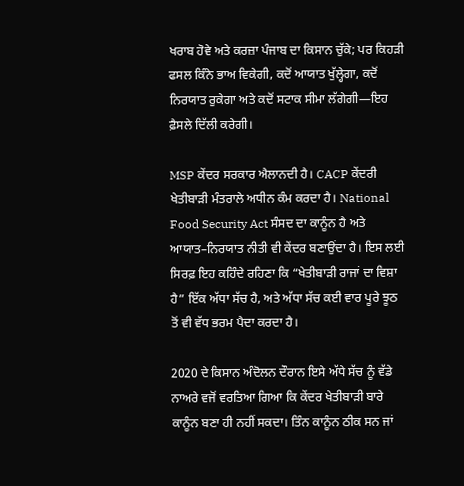ਖਰਾਬ ਹੋਵੇ ਅਤੇ ਕਰਜ਼ਾ ਪੰਜਾਬ ਦਾ ਕਿਸਾਨ ਚੁੱਕੇ; ਪਰ ਕਿਹੜੀ ਫਸਲ ਕਿੰਨੇ ਭਾਅ ਵਿਕੇਗੀ, ਕਦੋਂ ਆਯਾਤ ਖੁੱਲ੍ਹੇਗਾ, ਕਦੋਂ ਨਿਰਯਾਤ ਰੁਕੇਗਾ ਅਤੇ ਕਦੋਂ ਸਟਾਕ ਸੀਮਾ ਲੱਗੇਗੀ—ਇਹ ਫ਼ੈਸਲੇ ਦਿੱਲੀ ਕਰੇਗੀ।

MSP ਕੇਂਦਰ ਸਰਕਾਰ ਐਲਾਨਦੀ ਹੈ। CACP ਕੇਂਦਰੀ ਖੇਤੀਬਾੜੀ ਮੰਤਰਾਲੇ ਅਧੀਨ ਕੰਮ ਕਰਦਾ ਹੈ। National Food Security Act ਸੰਸਦ ਦਾ ਕਾਨੂੰਨ ਹੈ ਅਤੇ ਆਯਾਤ–ਨਿਰਯਾਤ ਨੀਤੀ ਵੀ ਕੇਂਦਰ ਬਣਾਉਂਦਾ ਹੈ। ਇਸ ਲਈ ਸਿਰਫ਼ ਇਹ ਕਹਿੰਦੇ ਰਹਿਣਾ ਕਿ “ਖੇਤੀਬਾੜੀ ਰਾਜਾਂ ਦਾ ਵਿਸ਼ਾ ਹੈ” ਇੱਕ ਅੱਧਾ ਸੱਚ ਹੈ, ਅਤੇ ਅੱਧਾ ਸੱਚ ਕਈ ਵਾਰ ਪੂਰੇ ਝੂਠ ਤੋਂ ਵੀ ਵੱਧ ਭਰਮ ਪੈਦਾ ਕਰਦਾ ਹੈ।

2020 ਦੇ ਕਿਸਾਨ ਅੰਦੋਲਨ ਦੌਰਾਨ ਇਸੇ ਅੱਧੇ ਸੱਚ ਨੂੰ ਵੱਡੇ ਨਾਅਰੇ ਵਜੋਂ ਵਰਤਿਆ ਗਿਆ ਕਿ ਕੇਂਦਰ ਖੇਤੀਬਾੜੀ ਬਾਰੇ ਕਾਨੂੰਨ ਬਣਾ ਹੀ ਨਹੀਂ ਸਕਦਾ। ਤਿੰਨ ਕਾਨੂੰਨ ਠੀਕ ਸਨ ਜਾਂ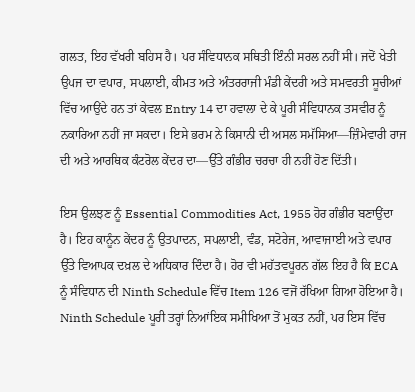ਗਲਤ, ਇਹ ਵੱਖਰੀ ਬਹਿਸ ਹੈ। ਪਰ ਸੰਵਿਧਾਨਕ ਸਥਿਤੀ ਇੰਨੀ ਸਰਲ ਨਹੀਂ ਸੀ। ਜਦੋਂ ਖੇਤੀ ਉਪਜ ਦਾ ਵਪਾਰ, ਸਪਲਾਈ, ਕੀਮਤ ਅਤੇ ਅੰਤਰਰਾਜੀ ਮੰਡੀ ਕੇਂਦਰੀ ਅਤੇ ਸਮਵਰਤੀ ਸੂਚੀਆਂ ਵਿੱਚ ਆਉਂਦੇ ਹਨ ਤਾਂ ਕੇਵਲ Entry 14 ਦਾ ਹਵਾਲਾ ਦੇ ਕੇ ਪੂਰੀ ਸੰਵਿਧਾਨਕ ਤਸਵੀਰ ਨੂੰ ਨਕਾਰਿਆ ਨਹੀਂ ਜਾ ਸਕਦਾ। ਇਸੇ ਭਰਮ ਨੇ ਕਿਸਾਨੀ ਦੀ ਅਸਲ ਸਮੱਸਿਆ—ਜ਼ਿੰਮੇਵਾਰੀ ਰਾਜ ਦੀ ਅਤੇ ਆਰਥਿਕ ਕੰਟਰੋਲ ਕੇਂਦਰ ਦਾ—ਉੱਤੇ ਗੰਭੀਰ ਚਰਚਾ ਹੀ ਨਹੀਂ ਹੋਣ ਦਿੱਤੀ।

ਇਸ ਉਲਝਣ ਨੂੰ Essential Commodities Act, 1955 ਹੋਰ ਗੰਭੀਰ ਬਣਾਉਂਦਾ ਹੈ। ਇਹ ਕਾਨੂੰਨ ਕੇਂਦਰ ਨੂੰ ਉਤਪਾਦਨ, ਸਪਲਾਈ, ਵੰਡ, ਸਟੋਰੇਜ, ਆਵਾਜਾਈ ਅਤੇ ਵਪਾਰ ਉੱਤੇ ਵਿਆਪਕ ਦਖ਼ਲ ਦੇ ਅਧਿਕਾਰ ਦਿੰਦਾ ਹੈ। ਹੋਰ ਵੀ ਮਹੱਤਵਪੂਰਨ ਗੱਲ ਇਹ ਹੈ ਕਿ ECA ਨੂੰ ਸੰਵਿਧਾਨ ਦੀ Ninth Schedule ਵਿੱਚ Item 126 ਵਜੋਂ ਰੱਖਿਆ ਗਿਆ ਹੋਇਆ ਹੈ। Ninth Schedule ਪੂਰੀ ਤਰ੍ਹਾਂ ਨਿਆਂਇਕ ਸਮੀਖਿਆ ਤੋਂ ਮੁਕਤ ਨਹੀਂ, ਪਰ ਇਸ ਵਿੱਚ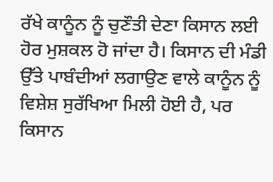ਰੱਖੇ ਕਾਨੂੰਨ ਨੂੰ ਚੁਣੌਤੀ ਦੇਣਾ ਕਿਸਾਨ ਲਈ ਹੋਰ ਮੁਸ਼ਕਲ ਹੋ ਜਾਂਦਾ ਹੈ। ਕਿਸਾਨ ਦੀ ਮੰਡੀ ਉੱਤੇ ਪਾਬੰਦੀਆਂ ਲਗਾਉਣ ਵਾਲੇ ਕਾਨੂੰਨ ਨੂੰ ਵਿਸ਼ੇਸ਼ ਸੁਰੱਖਿਆ ਮਿਲੀ ਹੋਈ ਹੈ, ਪਰ ਕਿਸਾਨ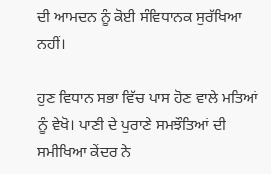ਦੀ ਆਮਦਨ ਨੂੰ ਕੋਈ ਸੰਵਿਧਾਨਕ ਸੁਰੱਖਿਆ ਨਹੀਂ।

ਹੁਣ ਵਿਧਾਨ ਸਭਾ ਵਿੱਚ ਪਾਸ ਹੋਣ ਵਾਲੇ ਮਤਿਆਂ ਨੂੰ ਵੇਖੋ। ਪਾਣੀ ਦੇ ਪੁਰਾਣੇ ਸਮਝੌਤਿਆਂ ਦੀ ਸਮੀਖਿਆ ਕੇਂਦਰ ਨੇ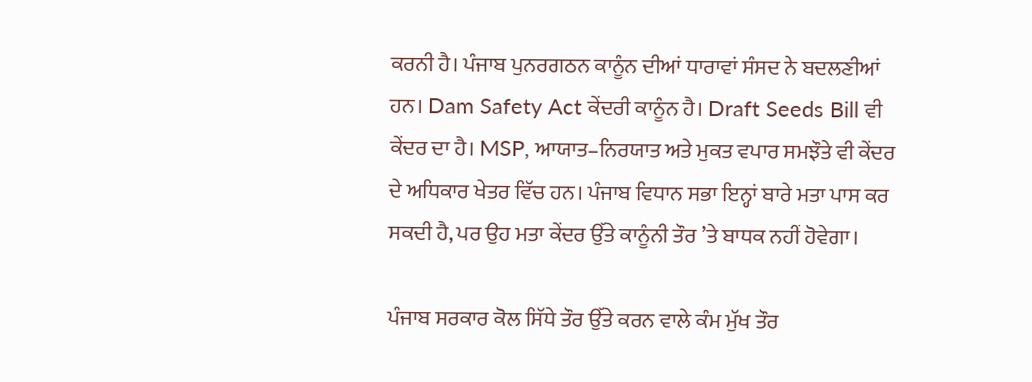ਕਰਨੀ ਹੈ। ਪੰਜਾਬ ਪੁਨਰਗਠਨ ਕਾਨੂੰਨ ਦੀਆਂ ਧਾਰਾਵਾਂ ਸੰਸਦ ਨੇ ਬਦਲਣੀਆਂ ਹਨ। Dam Safety Act ਕੇਂਦਰੀ ਕਾਨੂੰਨ ਹੈ। Draft Seeds Bill ਵੀ ਕੇਂਦਰ ਦਾ ਹੈ। MSP, ਆਯਾਤ–ਨਿਰਯਾਤ ਅਤੇ ਮੁਕਤ ਵਪਾਰ ਸਮਝੌਤੇ ਵੀ ਕੇਂਦਰ ਦੇ ਅਧਿਕਾਰ ਖੇਤਰ ਵਿੱਚ ਹਨ। ਪੰਜਾਬ ਵਿਧਾਨ ਸਭਾ ਇਨ੍ਹਾਂ ਬਾਰੇ ਮਤਾ ਪਾਸ ਕਰ ਸਕਦੀ ਹੈ, ਪਰ ਉਹ ਮਤਾ ਕੇਂਦਰ ਉੱਤੇ ਕਾਨੂੰਨੀ ਤੌਰ ’ਤੇ ਬਾਧਕ ਨਹੀਂ ਹੋਵੇਗਾ।

ਪੰਜਾਬ ਸਰਕਾਰ ਕੋਲ ਸਿੱਧੇ ਤੌਰ ਉੱਤੇ ਕਰਨ ਵਾਲੇ ਕੰਮ ਮੁੱਖ ਤੌਰ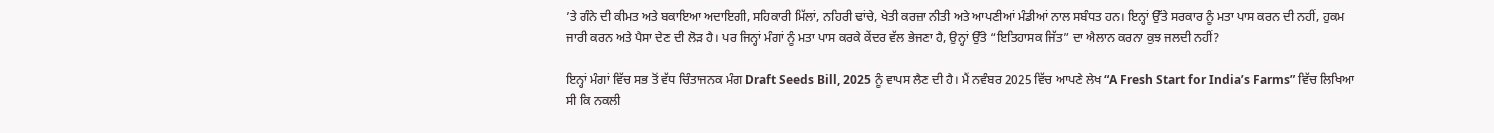’ਤੇ ਗੰਨੇ ਦੀ ਕੀਮਤ ਅਤੇ ਬਕਾਇਆ ਅਦਾਇਗੀ, ਸਹਿਕਾਰੀ ਮਿੱਲਾਂ, ਨਹਿਰੀ ਢਾਂਚੇ, ਖੇਤੀ ਕਰਜ਼ਾ ਨੀਤੀ ਅਤੇ ਆਪਣੀਆਂ ਮੰਡੀਆਂ ਨਾਲ ਸਬੰਧਤ ਹਨ। ਇਨ੍ਹਾਂ ਉੱਤੇ ਸਰਕਾਰ ਨੂੰ ਮਤਾ ਪਾਸ ਕਰਨ ਦੀ ਨਹੀਂ, ਹੁਕਮ ਜਾਰੀ ਕਰਨ ਅਤੇ ਪੈਸਾ ਦੇਣ ਦੀ ਲੋੜ ਹੈ। ਪਰ ਜਿਨ੍ਹਾਂ ਮੰਗਾਂ ਨੂੰ ਮਤਾ ਪਾਸ ਕਰਕੇ ਕੇਂਦਰ ਵੱਲ ਭੇਜਣਾ ਹੈ, ਉਨ੍ਹਾਂ ਉੱਤੇ “ਇਤਿਹਾਸਕ ਜਿੱਤ” ਦਾ ਐਲਾਨ ਕਰਨਾ ਕੁਝ ਜਲਦੀ ਨਹੀਂ?

ਇਨ੍ਹਾਂ ਮੰਗਾਂ ਵਿੱਚ ਸਭ ਤੋਂ ਵੱਧ ਚਿੰਤਾਜਨਕ ਮੰਗ Draft Seeds Bill, 2025 ਨੂੰ ਵਾਪਸ ਲੈਣ ਦੀ ਹੈ। ਮੈਂ ਨਵੰਬਰ 2025 ਵਿੱਚ ਆਪਣੇ ਲੇਖ “A Fresh Start for India’s Farms” ਵਿੱਚ ਲਿਖਿਆ ਸੀ ਕਿ ਨਕਲੀ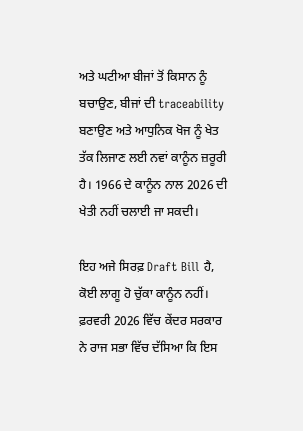ਅਤੇ ਘਟੀਆ ਬੀਜਾਂ ਤੋਂ ਕਿਸਾਨ ਨੂੰ ਬਚਾਉਣ, ਬੀਜਾਂ ਦੀ traceability ਬਣਾਉਣ ਅਤੇ ਆਧੁਨਿਕ ਖੋਜ ਨੂੰ ਖੇਤ ਤੱਕ ਲਿਜਾਣ ਲਈ ਨਵਾਂ ਕਾਨੂੰਨ ਜ਼ਰੂਰੀ ਹੈ। 1966 ਦੇ ਕਾਨੂੰਨ ਨਾਲ 2026 ਦੀ ਖੇਤੀ ਨਹੀਂ ਚਲਾਈ ਜਾ ਸਕਦੀ।

ਇਹ ਅਜੇ ਸਿਰਫ਼ Draft Bill ਹੈ, ਕੋਈ ਲਾਗੂ ਹੋ ਚੁੱਕਾ ਕਾਨੂੰਨ ਨਹੀਂ। ਫ਼ਰਵਰੀ 2026 ਵਿੱਚ ਕੇਂਦਰ ਸਰਕਾਰ ਨੇ ਰਾਜ ਸਭਾ ਵਿੱਚ ਦੱਸਿਆ ਕਿ ਇਸ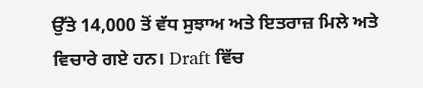ਉੱਤੇ 14,000 ਤੋਂ ਵੱਧ ਸੁਝਾਅ ਅਤੇ ਇਤਰਾਜ਼ ਮਿਲੇ ਅਤੇ ਵਿਚਾਰੇ ਗਏ ਹਨ। Draft ਵਿੱਚ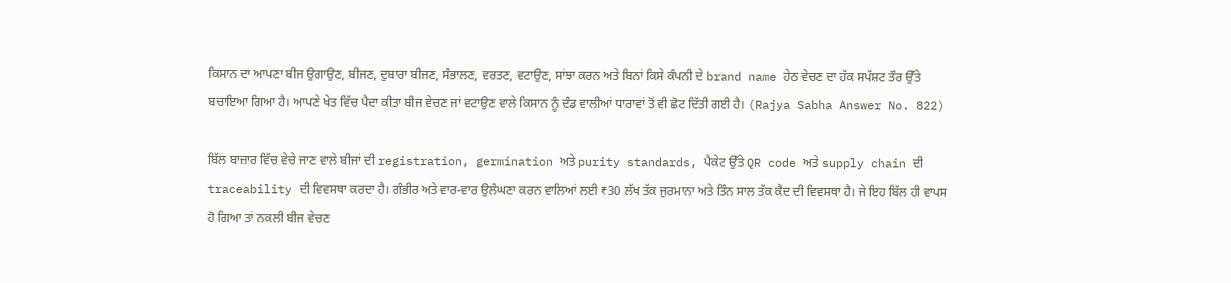ਕਿਸਾਨ ਦਾ ਆਪਣਾ ਬੀਜ ਉਗਾਉਣ, ਬੀਜਣ, ਦੁਬਾਰਾ ਬੀਜਣ, ਸੰਭਾਲਣ, ਵਰਤਣ, ਵਟਾਉਣ, ਸਾਂਝਾ ਕਰਨ ਅਤੇ ਬਿਨਾਂ ਕਿਸੇ ਕੰਪਨੀ ਦੇ brand name ਹੇਠ ਵੇਚਣ ਦਾ ਹੱਕ ਸਪੱਸ਼ਟ ਤੌਰ ਉੱਤੇ ਬਚਾਇਆ ਗਿਆ ਹੈ। ਆਪਣੇ ਖੇਤ ਵਿੱਚ ਪੈਦਾ ਕੀਤਾ ਬੀਜ ਵੇਚਣ ਜਾਂ ਵਟਾਉਣ ਵਾਲੇ ਕਿਸਾਨ ਨੂੰ ਦੰਡ ਵਾਲੀਆਂ ਧਾਰਾਵਾਂ ਤੋਂ ਵੀ ਛੋਟ ਦਿੱਤੀ ਗਈ ਹੈ। (Rajya Sabha Answer No. 822)

ਬਿੱਲ ਬਾਜ਼ਾਰ ਵਿੱਚ ਵੇਚੇ ਜਾਣ ਵਾਲੇ ਬੀਜਾਂ ਦੀ registration, germination ਅਤੇ purity standards, ਪੈਕੇਟ ਉੱਤੇ QR code ਅਤੇ supply chain ਦੀ traceability ਦੀ ਵਿਵਸਥਾ ਕਰਦਾ ਹੈ। ਗੰਭੀਰ ਅਤੇ ਵਾਰ-ਵਾਰ ਉਲੰਘਣਾ ਕਰਨ ਵਾਲਿਆਂ ਲਈ ₹30 ਲੱਖ ਤੱਕ ਜੁਰਮਾਨਾ ਅਤੇ ਤਿੰਨ ਸਾਲ ਤੱਕ ਕੈਦ ਦੀ ਵਿਵਸਥਾ ਹੈ। ਜੇ ਇਹ ਬਿੱਲ ਹੀ ਵਾਪਸ ਹੋ ਗਿਆ ਤਾਂ ਨਕਲੀ ਬੀਜ ਵੇਚਣ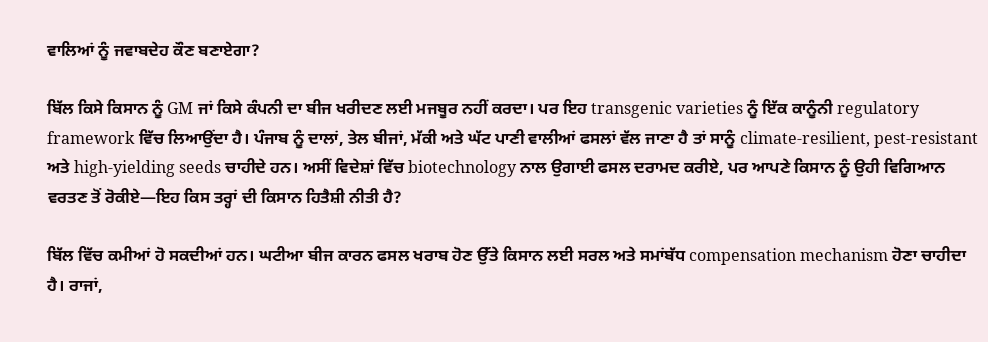ਵਾਲਿਆਂ ਨੂੰ ਜਵਾਬਦੇਹ ਕੌਣ ਬਣਾਏਗਾ?

ਬਿੱਲ ਕਿਸੇ ਕਿਸਾਨ ਨੂੰ GM ਜਾਂ ਕਿਸੇ ਕੰਪਨੀ ਦਾ ਬੀਜ ਖਰੀਦਣ ਲਈ ਮਜਬੂਰ ਨਹੀਂ ਕਰਦਾ। ਪਰ ਇਹ transgenic varieties ਨੂੰ ਇੱਕ ਕਾਨੂੰਨੀ regulatory framework ਵਿੱਚ ਲਿਆਉਂਦਾ ਹੈ। ਪੰਜਾਬ ਨੂੰ ਦਾਲਾਂ, ਤੇਲ ਬੀਜਾਂ, ਮੱਕੀ ਅਤੇ ਘੱਟ ਪਾਣੀ ਵਾਲੀਆਂ ਫਸਲਾਂ ਵੱਲ ਜਾਣਾ ਹੈ ਤਾਂ ਸਾਨੂੰ climate-resilient, pest-resistant ਅਤੇ high-yielding seeds ਚਾਹੀਦੇ ਹਨ। ਅਸੀਂ ਵਿਦੇਸ਼ਾਂ ਵਿੱਚ biotechnology ਨਾਲ ਉਗਾਈ ਫਸਲ ਦਰਾਮਦ ਕਰੀਏ, ਪਰ ਆਪਣੇ ਕਿਸਾਨ ਨੂੰ ਉਹੀ ਵਿਗਿਆਨ ਵਰਤਣ ਤੋਂ ਰੋਕੀਏ—ਇਹ ਕਿਸ ਤਰ੍ਹਾਂ ਦੀ ਕਿਸਾਨ ਹਿਤੈਸ਼ੀ ਨੀਤੀ ਹੈ?

ਬਿੱਲ ਵਿੱਚ ਕਮੀਆਂ ਹੋ ਸਕਦੀਆਂ ਹਨ। ਘਟੀਆ ਬੀਜ ਕਾਰਨ ਫਸਲ ਖਰਾਬ ਹੋਣ ਉੱਤੇ ਕਿਸਾਨ ਲਈ ਸਰਲ ਅਤੇ ਸਮਾਂਬੱਧ compensation mechanism ਹੋਣਾ ਚਾਹੀਦਾ ਹੈ। ਰਾਜਾਂ,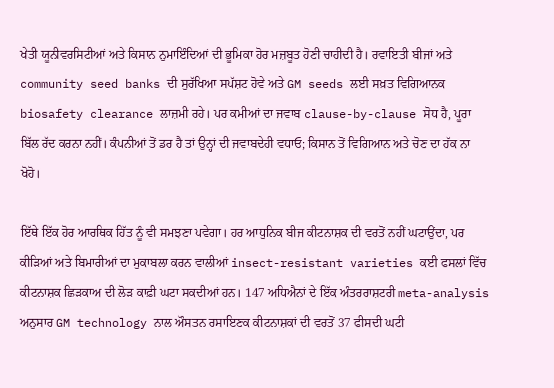ਖੇਤੀ ਯੂਨੀਵਰਸਿਟੀਆਂ ਅਤੇ ਕਿਸਾਨ ਨੁਮਾਇੰਦਿਆਂ ਦੀ ਭੂਮਿਕਾ ਹੋਰ ਮਜ਼ਬੂਤ ਹੋਣੀ ਚਾਹੀਦੀ ਹੈ। ਰਵਾਇਤੀ ਬੀਜਾਂ ਅਤੇ community seed banks ਦੀ ਸੁਰੱਖਿਆ ਸਪੱਸ਼ਟ ਹੋਵੇ ਅਤੇ GM seeds ਲਈ ਸਖ਼ਤ ਵਿਗਿਆਨਕ biosafety clearance ਲਾਜ਼ਮੀ ਰਹੇ। ਪਰ ਕਮੀਆਂ ਦਾ ਜਵਾਬ clause-by-clause ਸੋਧ ਹੈ, ਪੂਰਾ ਬਿੱਲ ਰੱਦ ਕਰਨਾ ਨਹੀਂ। ਕੰਪਨੀਆਂ ਤੋਂ ਡਰ ਹੈ ਤਾਂ ਉਨ੍ਹਾਂ ਦੀ ਜਵਾਬਦੇਹੀ ਵਧਾਓ; ਕਿਸਾਨ ਤੋਂ ਵਿਗਿਆਨ ਅਤੇ ਚੋਣ ਦਾ ਹੱਕ ਨਾ ਖੋਹੋ।

ਇੱਥੇ ਇੱਕ ਹੋਰ ਆਰਥਿਕ ਹਿੱਤ ਨੂੰ ਵੀ ਸਮਝਣਾ ਪਵੇਗਾ। ਹਰ ਆਧੁਨਿਕ ਬੀਜ ਕੀਟਨਾਸ਼ਕ ਦੀ ਵਰਤੋਂ ਨਹੀਂ ਘਟਾਉਂਦਾ, ਪਰ ਕੀੜਿਆਂ ਅਤੇ ਬਿਮਾਰੀਆਂ ਦਾ ਮੁਕਾਬਲਾ ਕਰਨ ਵਾਲੀਆਂ insect-resistant varieties ਕਈ ਫਸਲਾਂ ਵਿੱਚ ਕੀਟਨਾਸ਼ਕ ਛਿੜਕਾਅ ਦੀ ਲੋੜ ਕਾਫ਼ੀ ਘਟਾ ਸਕਦੀਆਂ ਹਨ। 147 ਅਧਿਐਨਾਂ ਦੇ ਇੱਕ ਅੰਤਰਰਾਸ਼ਟਰੀ meta-analysis ਅਨੁਸਾਰ GM technology ਨਾਲ ਔਸਤਨ ਰਸਾਇਣਕ ਕੀਟਨਾਸ਼ਕਾਂ ਦੀ ਵਰਤੋਂ 37 ਫੀਸਦੀ ਘਟੀ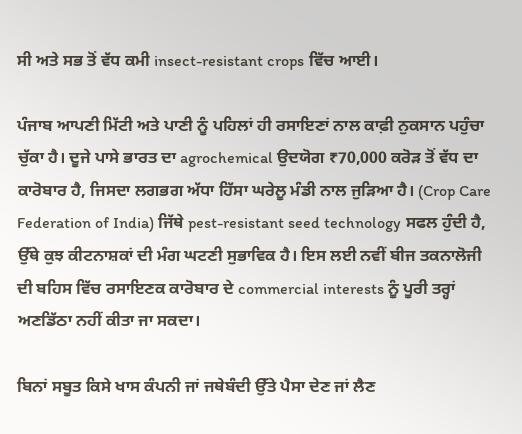ਸੀ ਅਤੇ ਸਭ ਤੋਂ ਵੱਧ ਕਮੀ insect-resistant crops ਵਿੱਚ ਆਈ।

ਪੰਜਾਬ ਆਪਣੀ ਮਿੱਟੀ ਅਤੇ ਪਾਣੀ ਨੂੰ ਪਹਿਲਾਂ ਹੀ ਰਸਾਇਣਾਂ ਨਾਲ ਕਾਫ਼ੀ ਨੁਕਸਾਨ ਪਹੁੰਚਾ ਚੁੱਕਾ ਹੈ। ਦੂਜੇ ਪਾਸੇ ਭਾਰਤ ਦਾ agrochemical ਉਦਯੋਗ ₹70,000 ਕਰੋੜ ਤੋਂ ਵੱਧ ਦਾ ਕਾਰੋਬਾਰ ਹੈ, ਜਿਸਦਾ ਲਗਭਗ ਅੱਧਾ ਹਿੱਸਾ ਘਰੇਲੂ ਮੰਡੀ ਨਾਲ ਜੁੜਿਆ ਹੈ। (Crop Care Federation of India) ਜਿੱਥੇ pest-resistant seed technology ਸਫਲ ਹੁੰਦੀ ਹੈ, ਉੱਥੇ ਕੁਝ ਕੀਟਨਾਸ਼ਕਾਂ ਦੀ ਮੰਗ ਘਟਣੀ ਸੁਭਾਵਿਕ ਹੈ। ਇਸ ਲਈ ਨਵੀਂ ਬੀਜ ਤਕਨਾਲੋਜੀ ਦੀ ਬਹਿਸ ਵਿੱਚ ਰਸਾਇਣਕ ਕਾਰੋਬਾਰ ਦੇ commercial interests ਨੂੰ ਪੂਰੀ ਤਰ੍ਹਾਂ ਅਣਡਿੱਠਾ ਨਹੀਂ ਕੀਤਾ ਜਾ ਸਕਦਾ।

ਬਿਨਾਂ ਸਬੂਤ ਕਿਸੇ ਖਾਸ ਕੰਪਨੀ ਜਾਂ ਜਥੇਬੰਦੀ ਉੱਤੇ ਪੈਸਾ ਦੇਣ ਜਾਂ ਲੈਣ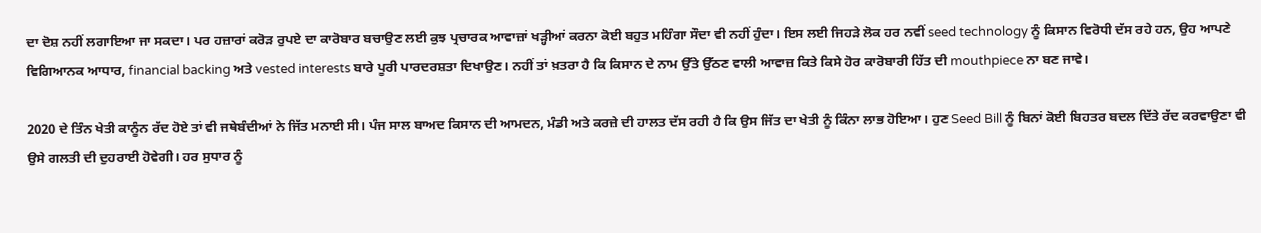ਦਾ ਦੋਸ਼ ਨਹੀਂ ਲਗਾਇਆ ਜਾ ਸਕਦਾ। ਪਰ ਹਜ਼ਾਰਾਂ ਕਰੋੜ ਰੁਪਏ ਦਾ ਕਾਰੋਬਾਰ ਬਚਾਉਣ ਲਈ ਕੁਝ ਪ੍ਰਚਾਰਕ ਆਵਾਜ਼ਾਂ ਖੜ੍ਹੀਆਂ ਕਰਨਾ ਕੋਈ ਬਹੁਤ ਮਹਿੰਗਾ ਸੌਦਾ ਵੀ ਨਹੀਂ ਹੁੰਦਾ। ਇਸ ਲਈ ਜਿਹੜੇ ਲੋਕ ਹਰ ਨਵੀਂ seed technology ਨੂੰ ਕਿਸਾਨ ਵਿਰੋਧੀ ਦੱਸ ਰਹੇ ਹਨ, ਉਹ ਆਪਣੇ ਵਿਗਿਆਨਕ ਆਧਾਰ, financial backing ਅਤੇ vested interests ਬਾਰੇ ਪੂਰੀ ਪਾਰਦਰਸ਼ਤਾ ਦਿਖਾਉਣ। ਨਹੀਂ ਤਾਂ ਖ਼ਤਰਾ ਹੈ ਕਿ ਕਿਸਾਨ ਦੇ ਨਾਮ ਉੱਤੇ ਉੱਠਣ ਵਾਲੀ ਆਵਾਜ਼ ਕਿਤੇ ਕਿਸੇ ਹੋਰ ਕਾਰੋਬਾਰੀ ਹਿੱਤ ਦੀ mouthpiece ਨਾ ਬਣ ਜਾਵੇ।

2020 ਦੇ ਤਿੰਨ ਖੇਤੀ ਕਾਨੂੰਨ ਰੱਦ ਹੋਏ ਤਾਂ ਵੀ ਜਥੇਬੰਦੀਆਂ ਨੇ ਜਿੱਤ ਮਨਾਈ ਸੀ। ਪੰਜ ਸਾਲ ਬਾਅਦ ਕਿਸਾਨ ਦੀ ਆਮਦਨ, ਮੰਡੀ ਅਤੇ ਕਰਜ਼ੇ ਦੀ ਹਾਲਤ ਦੱਸ ਰਹੀ ਹੈ ਕਿ ਉਸ ਜਿੱਤ ਦਾ ਖੇਤੀ ਨੂੰ ਕਿੰਨਾ ਲਾਭ ਹੋਇਆ। ਹੁਣ Seed Bill ਨੂੰ ਬਿਨਾਂ ਕੋਈ ਬਿਹਤਰ ਬਦਲ ਦਿੱਤੇ ਰੱਦ ਕਰਵਾਉਣਾ ਵੀ ਉਸੇ ਗਲਤੀ ਦੀ ਦੁਹਰਾਈ ਹੋਵੇਗੀ। ਹਰ ਸੁਧਾਰ ਨੂੰ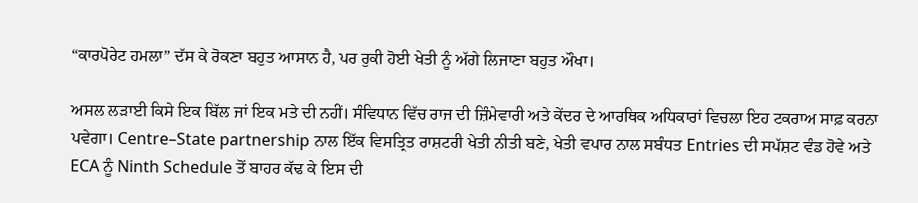“ਕਾਰਪੋਰੇਟ ਹਮਲਾ” ਦੱਸ ਕੇ ਰੋਕਣਾ ਬਹੁਤ ਆਸਾਨ ਹੈ, ਪਰ ਰੁਕੀ ਹੋਈ ਖੇਤੀ ਨੂੰ ਅੱਗੇ ਲਿਜਾਣਾ ਬਹੁਤ ਔਖਾ।

ਅਸਲ ਲੜਾਈ ਕਿਸੇ ਇਕ ਬਿੱਲ ਜਾਂ ਇਕ ਮਤੇ ਦੀ ਨਹੀਂ। ਸੰਵਿਧਾਨ ਵਿੱਚ ਰਾਜ ਦੀ ਜ਼ਿੰਮੇਵਾਰੀ ਅਤੇ ਕੇਂਦਰ ਦੇ ਆਰਥਿਕ ਅਧਿਕਾਰਾਂ ਵਿਚਲਾ ਇਹ ਟਕਰਾਅ ਸਾਫ਼ ਕਰਨਾ ਪਵੇਗਾ। Centre–State partnership ਨਾਲ ਇੱਕ ਵਿਸਤ੍ਰਿਤ ਰਾਸ਼ਟਰੀ ਖੇਤੀ ਨੀਤੀ ਬਣੇ, ਖੇਤੀ ਵਪਾਰ ਨਾਲ ਸਬੰਧਤ Entries ਦੀ ਸਪੱਸ਼ਟ ਵੰਡ ਹੋਵੇ ਅਤੇ ECA ਨੂੰ Ninth Schedule ਤੋਂ ਬਾਹਰ ਕੱਢ ਕੇ ਇਸ ਦੀ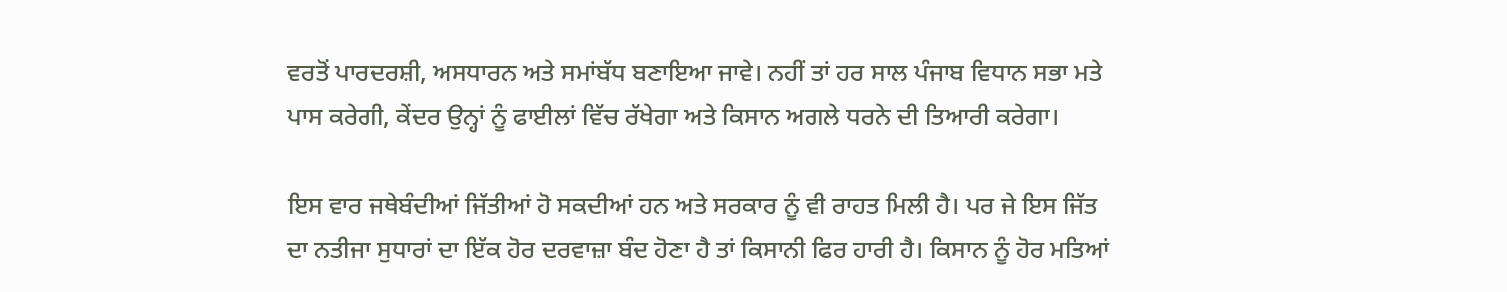ਵਰਤੋਂ ਪਾਰਦਰਸ਼ੀ, ਅਸਧਾਰਨ ਅਤੇ ਸਮਾਂਬੱਧ ਬਣਾਇਆ ਜਾਵੇ। ਨਹੀਂ ਤਾਂ ਹਰ ਸਾਲ ਪੰਜਾਬ ਵਿਧਾਨ ਸਭਾ ਮਤੇ ਪਾਸ ਕਰੇਗੀ, ਕੇਂਦਰ ਉਨ੍ਹਾਂ ਨੂੰ ਫਾਈਲਾਂ ਵਿੱਚ ਰੱਖੇਗਾ ਅਤੇ ਕਿਸਾਨ ਅਗਲੇ ਧਰਨੇ ਦੀ ਤਿਆਰੀ ਕਰੇਗਾ।

ਇਸ ਵਾਰ ਜਥੇਬੰਦੀਆਂ ਜਿੱਤੀਆਂ ਹੋ ਸਕਦੀਆਂ ਹਨ ਅਤੇ ਸਰਕਾਰ ਨੂੰ ਵੀ ਰਾਹਤ ਮਿਲੀ ਹੈ। ਪਰ ਜੇ ਇਸ ਜਿੱਤ ਦਾ ਨਤੀਜਾ ਸੁਧਾਰਾਂ ਦਾ ਇੱਕ ਹੋਰ ਦਰਵਾਜ਼ਾ ਬੰਦ ਹੋਣਾ ਹੈ ਤਾਂ ਕਿਸਾਨੀ ਫਿਰ ਹਾਰੀ ਹੈ। ਕਿਸਾਨ ਨੂੰ ਹੋਰ ਮਤਿਆਂ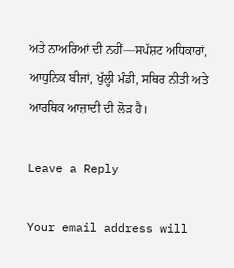ਅਤੇ ਨਾਅਰਿਆਂ ਦੀ ਨਹੀਂ—ਸਪੱਸ਼ਟ ਅਧਿਕਾਰਾਂ, ਆਧੁਨਿਕ ਬੀਜਾਂ, ਖੁੱਲ੍ਹੀ ਮੰਡੀ, ਸਥਿਰ ਨੀਤੀ ਅਤੇ ਆਰਥਿਕ ਆਜ਼ਾਦੀ ਦੀ ਲੋੜ ਹੈ।

Leave a Reply

Your email address will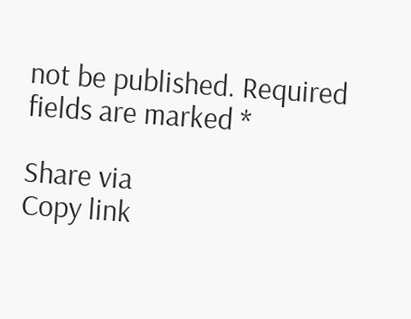not be published. Required fields are marked *

Share via
Copy link